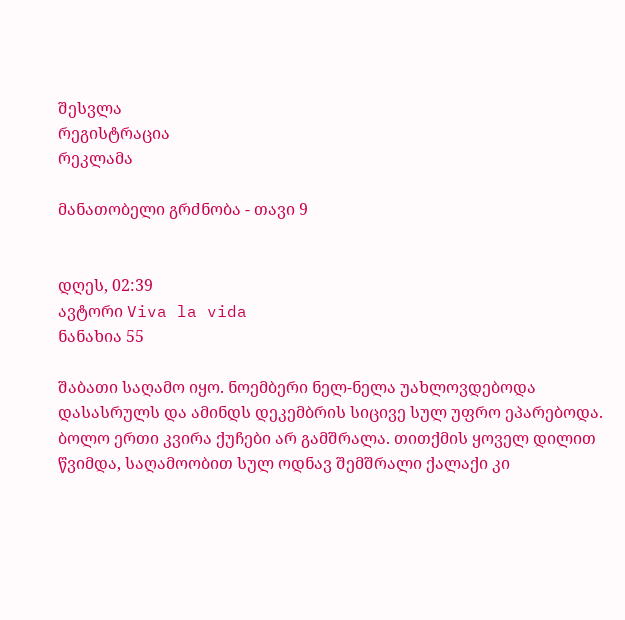შესვლა
რეგისტრაცია
რეკლამა

მანათობელი გრძნობა - თავი 9


დღეს, 02:39
ავტორი Viva la vida
ნანახია 55

შაბათი საღამო იყო. ნოემბერი ნელ-ნელა უახლოვდებოდა დასასრულს და ამინდს დეკემბრის სიცივე სულ უფრო ეპარებოდა. ბოლო ერთი კვირა ქუჩები არ გამშრალა. თითქმის ყოველ დილით წვიმდა, საღამოობით სულ ოდნავ შემშრალი ქალაქი კი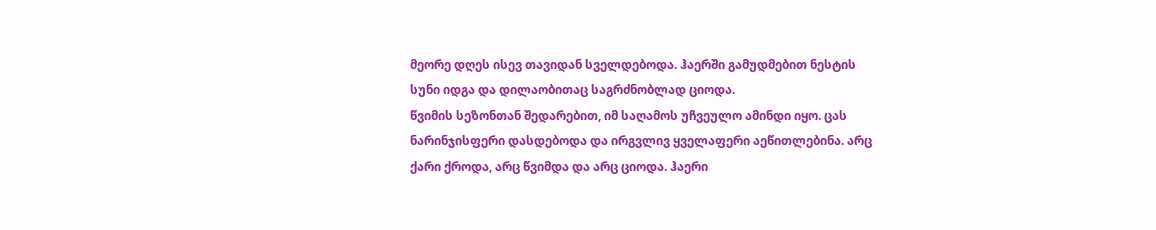მეორე დღეს ისევ თავიდან სველდებოდა. ჰაერში გამუდმებით ნესტის სუნი იდგა და დილაობითაც საგრძნობლად ციოდა.
წვიმის სეზონთან შედარებით, იმ საღამოს უჩვეულო ამინდი იყო. ცას ნარინჯისფერი დასდებოდა და ირგვლივ ყველაფერი აეწითლებინა. არც ქარი ქროდა, არც წვიმდა და არც ციოდა. ჰაერი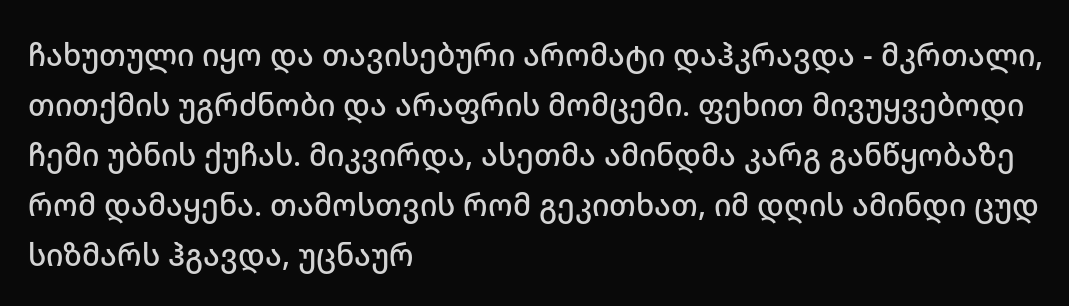ჩახუთული იყო და თავისებური არომატი დაჰკრავდა - მკრთალი, თითქმის უგრძნობი და არაფრის მომცემი. ფეხით მივუყვებოდი ჩემი უბნის ქუჩას. მიკვირდა, ასეთმა ამინდმა კარგ განწყობაზე რომ დამაყენა. თამოსთვის რომ გეკითხათ, იმ დღის ამინდი ცუდ სიზმარს ჰგავდა, უცნაურ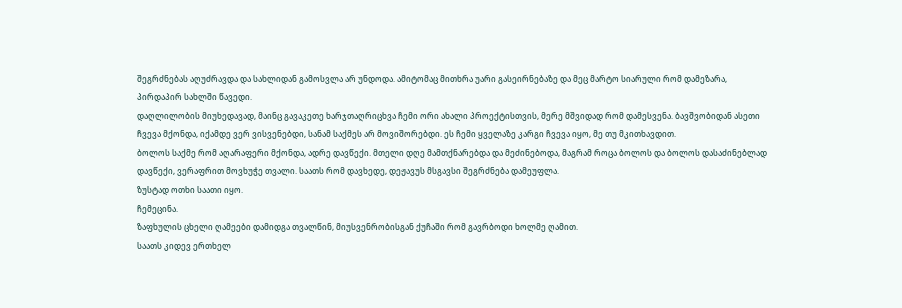შეგრძნებას აღუძრავდა და სახლიდან გამოსვლა არ უნდოდა. ამიტომაც მითხრა უარი გასეირნებაზე და მეც მარტო სიარული რომ დამეზარა, პირდაპირ სახლში წავედი.
დაღლილობის მიუხედავად, მაინც გავაკეთე ხარჯთაღრიცხვა ჩემი ორი ახალი პროექტისთვის, მერე მშვიდად რომ დამესვენა. ბავშვობიდან ასეთი ჩვევა მქონდა, იქამდე ვერ ვისვენებდი, სანამ საქმეს არ მოვიშორებდი. ეს ჩემი ყველაზე კარგი ჩვევა იყო, მე თუ მკითხავდით.
ბოლოს საქმე რომ აღარაფერი მქონდა, ადრე დავწექი. მთელი დღე მამთქნარებდა და მეძინებოდა, მაგრამ როცა ბოლოს და ბოლოს დასაძინებლად დავწექი, ვერაფრით მოვხუჭე თვალი. საათს რომ დავხედე, დეჟავუს მსგავსი შეგრძნება დამეუფლა.
ზუსტად ოთხი საათი იყო.
ჩემეცინა.
ზაფხულის ცხელი ღამეები დამიდგა თვალწინ, მიუსვენრობისგან ქუჩაში რომ გავრბოდი ხოლმე ღამით.
საათს კიდევ ერთხელ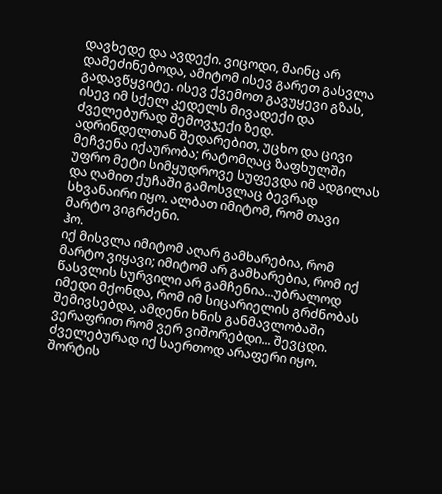დავხედე და ავდექი. ვიცოდი, მაინც არ დამეძინებოდა, ამიტომ ისევ გარეთ გასვლა გადავწყვიტე. ისევ ქვემოთ გავუყევი გზას, ისევ იმ სქელ კედელს მივადექი და ძველებურად შემოვჯექი ზედ.
ადრინდელთან შედარებით, უცხო და ცივი მეჩვენა იქაურობა; რატომღაც ზაფხულში უფრო მეტი სიმყუდროვე სუფევდა იმ ადგილას და ღამით ქუჩაში გამოსვლაც ბევრად სხვანაირი იყო. ალბათ იმიტომ, რომ თავი მარტო ვიგრძენი.
ჰო.
იქ მისვლა იმიტომ აღარ გამხარებია, რომ მარტო ვიყავი; იმიტომ არ გამხარებია, რომ იქ წასვლის სურვილი არ გამჩენია...უბრალოდ იმედი მქონდა, რომ იმ სიცარიელის გრძნობას შემივსებდა, ამდენი ხნის განმავლობაში ვერაფრით რომ ვერ ვიშორებდი... შევცდი.
ძველებურად იქ საერთოდ არაფერი იყო. შორტის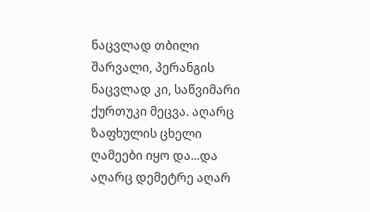ნაცვლად თბილი შარვალი, პერანგის ნაცვლად კი, საწვიმარი ქურთუკი მეცვა. აღარც ზაფხულის ცხელი ღამეები იყო და...და აღარც დემეტრე აღარ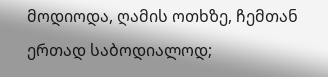მოდიოდა, ღამის ოთხზე, ჩემთან ერთად საბოდიალოდ;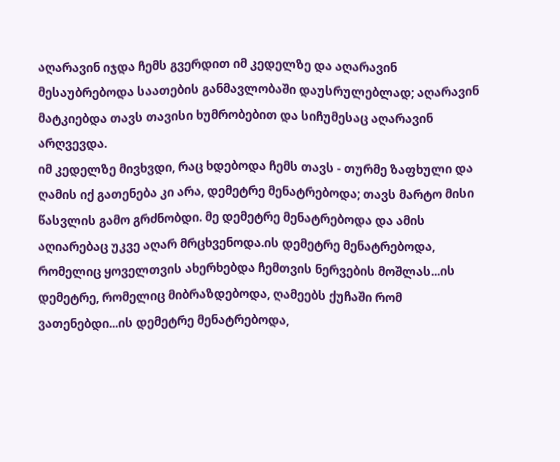აღარავინ იჯდა ჩემს გვერდით იმ კედელზე და აღარავინ მესაუბრებოდა საათების განმავლობაში დაუსრულებლად; აღარავინ მატკიებდა თავს თავისი ხუმრობებით და სიჩუმესაც აღარავინ არღვევდა.
იმ კედელზე მივხვდი, რაც ხდებოდა ჩემს თავს - თურმე ზაფხული და ღამის იქ გათენება კი არა, დემეტრე მენატრებოდა; თავს მარტო მისი წასვლის გამო გრძნობდი. მე დემეტრე მენატრებოდა და ამის აღიარებაც უკვე აღარ მრცხვენოდა.ის დემეტრე მენატრებოდა, რომელიც ყოველთვის ახერხებდა ჩემთვის ნერვების მოშლას...ის დემეტრე, რომელიც მიბრაზდებოდა, ღამეებს ქუჩაში რომ ვათენებდი...ის დემეტრე მენატრებოდა,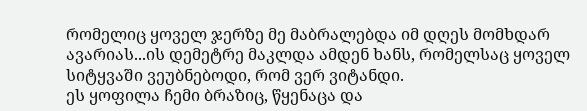რომელიც ყოველ ჯერზე მე მაბრალებდა იმ დღეს მომხდარ ავარიას...ის დემეტრე მაკლდა ამდენ ხანს, რომელსაც ყოველ სიტყვაში ვეუბნებოდი, რომ ვერ ვიტანდი.
ეს ყოფილა ჩემი ბრაზიც, წყენაცა და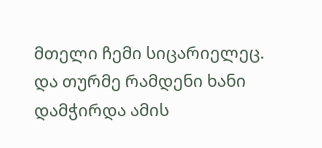მთელი ჩემი სიცარიელეც.
და თურმე რამდენი ხანი დამჭირდა ამის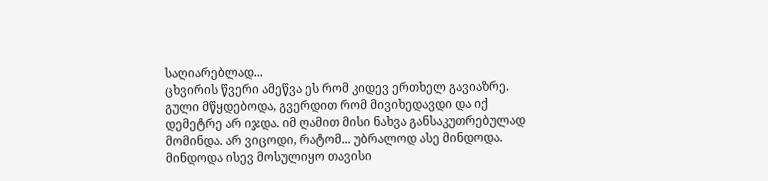საღიარებლად...
ცხვირის წვერი ამეწვა ეს რომ კიდევ ერთხელ გავიაზრე. გული მწყდებოდა, გვერდით რომ მივიხედავდი და იქ დემეტრე არ იჯდა. იმ ღამით მისი ნახვა განსაკუთრებულად მომინდა. არ ვიცოდი, რატომ... უბრალოდ ასე მინდოდა. მინდოდა ისევ მოსულიყო თავისი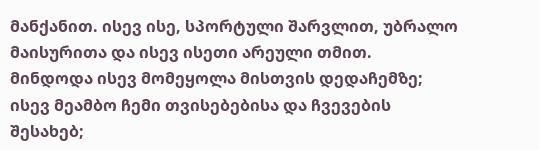მანქანით. ისევ ისე, სპორტული შარვლით, უბრალო მაისურითა და ისევ ისეთი არეული თმით. მინდოდა ისევ მომეყოლა მისთვის დედაჩემზე; ისევ მეამბო ჩემი თვისებებისა და ჩვევების შესახებ;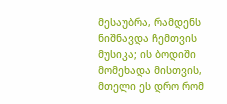მესაუბრა, რამდენს ნიშნავდა ჩემთვის მუსიკა; ის ბოდიში მომეხადა მისთვის, მთელი ეს დრო რომ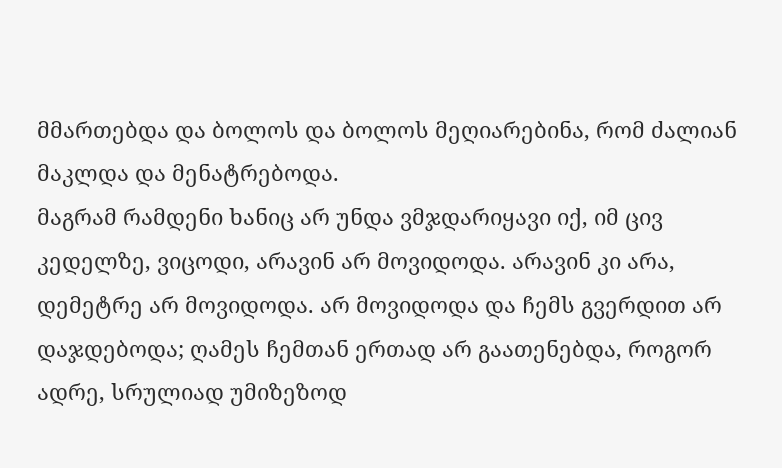მმართებდა და ბოლოს და ბოლოს მეღიარებინა, რომ ძალიან მაკლდა და მენატრებოდა.
მაგრამ რამდენი ხანიც არ უნდა ვმჯდარიყავი იქ, იმ ცივ კედელზე, ვიცოდი, არავინ არ მოვიდოდა. არავინ კი არა, დემეტრე არ მოვიდოდა. არ მოვიდოდა და ჩემს გვერდით არ დაჯდებოდა; ღამეს ჩემთან ერთად არ გაათენებდა, როგორ ადრე, სრულიად უმიზეზოდ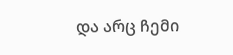და არც ჩემი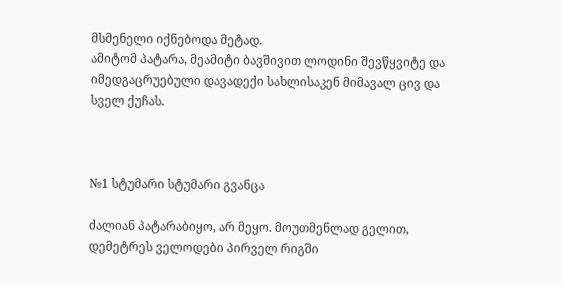მსმენელი იქნებოდა მეტად.
ამიტომ პატარა, მეამიტი ბავშივით ლოდინი შევწყვიტე და იმედგაცრუებული დავადექი სახლისაკენ მიმავალ ცივ და სველ ქუჩას.



№1 სტუმარი სტუმარი გვანცა

ძალიან პატარაბიყო, არ მეყო. მოუთმენლად გელით, დემეტრეს ველოდები პირველ რიგში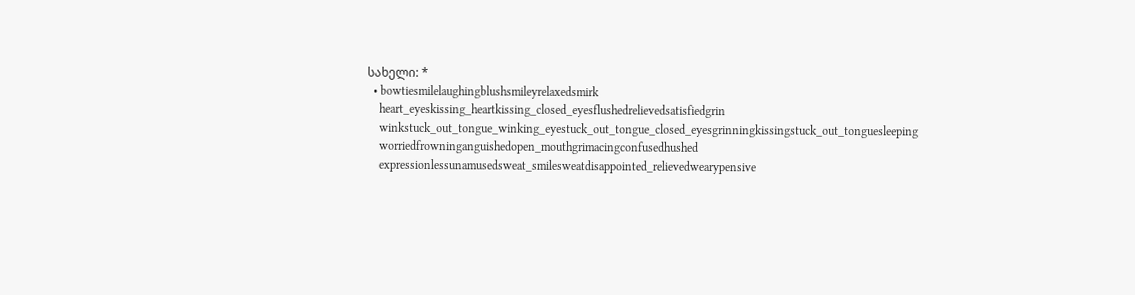სახელი: *
  • bowtiesmilelaughingblushsmileyrelaxedsmirk
    heart_eyeskissing_heartkissing_closed_eyesflushedrelievedsatisfiedgrin
    winkstuck_out_tongue_winking_eyestuck_out_tongue_closed_eyesgrinningkissingstuck_out_tonguesleeping
    worriedfrowninganguishedopen_mouthgrimacingconfusedhushed
    expressionlessunamusedsweat_smilesweatdisappointed_relievedwearypensive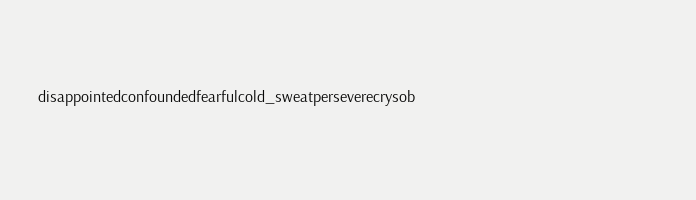disappointedconfoundedfearfulcold_sweatperseverecrysob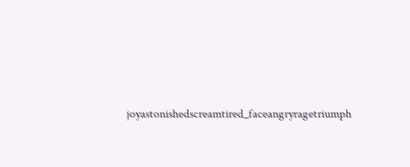joyastonishedscreamtired_faceangryragetriumph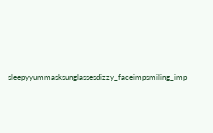sleepyyummasksunglassesdizzy_faceimpsmiling_imp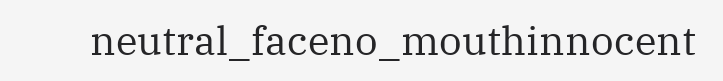neutral_faceno_mouthinnocent